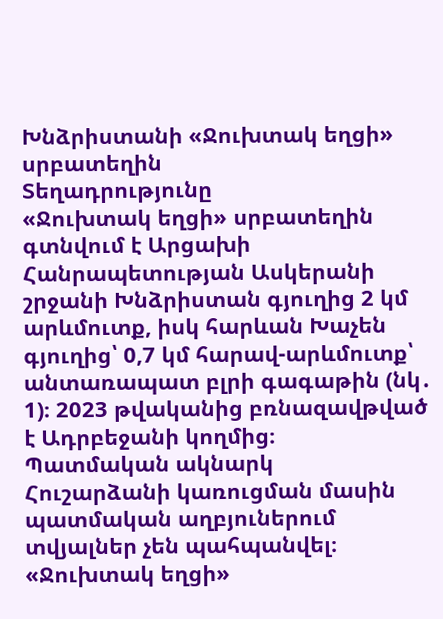Խնձրիստանի «Ջուխտակ եղցի» սրբատեղին
Տեղադրությունը
«Ջուխտակ եղցի» սրբատեղին գտնվում է Արցախի Հանրապետության Ասկերանի շրջանի Խնձրիստան գյուղից 2 կմ արևմուտք, իսկ հարևան Խաչեն գյուղից՝ 0,7 կմ հարավ-արևմուտք՝ անտառապատ բլրի գագաթին (նկ․ 1)։ 2023 թվականից բռնազավթված է Ադրբեջանի կողմից։
Պատմական ակնարկ
Հուշարձանի կառուցման մասին պատմական աղբյուներում տվյալներ չեն պահպանվել։ «Ջուխտակ եղցի»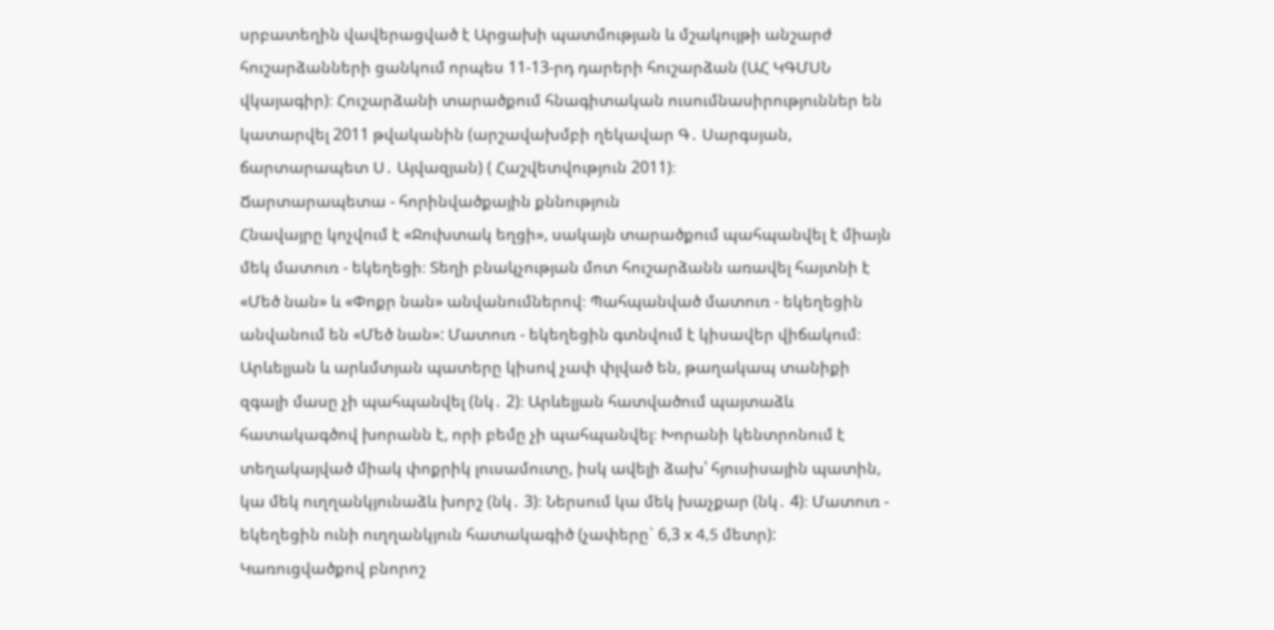սրբատեղին վավերացված է Արցախի պատմության և մշակույթի անշարժ հուշարձանների ցանկում որպես 11-13-րդ դարերի հուշարձան (ԱՀ ԿԳՄՍՆ վկայագիր)։ Հուշարձանի տարածքում հնագիտական ուսումնասիրություններ են կատարվել 2011 թվականին (արշավախմբի ղեկավար Գ․ Սարգսյան, ճարտարապետ Ս․ Այվազյան) ( Հաշվետվություն 2011)։
Ճարտարապետա - հորինվածքային քննություն
Հնավայրը կոչվում է «Ջուխտակ եղցի», սակայն տարածքում պահպանվել է միայն մեկ մատուռ - եկեղեցի։ Տեղի բնակչության մոտ հուշարձանն առավել հայտնի է «Մեծ նան» և «Փոքր նան» անվանումներով։ Պահպանված մատուռ - եկեղեցին անվանում են «Մեծ նան»: Մատուռ - եկեղեցին գտնվում է կիսավեր վիճակում։ Արևելյան և արևմտյան պատերը կիսով չափ փլված են, թաղակապ տանիքի զգալի մասը չի պահպանվել (նկ․ 2)։ Արևելյան հատվածում պայտաձև հատակագծով խորանն է, որի բեմը չի պահպանվել։ Խորանի կենտրոնում է տեղակայված միակ փոքրիկ լուսամուտը, իսկ ավելի ձախ՝ հյուսիսային պատին, կա մեկ ուղղանկյունաձև խորշ (նկ․ 3)։ Ներսում կա մեկ խաչքար (նկ․ 4)։ Մատուռ - եկեղեցին ունի ուղղանկյուն հատակագիծ (չափերը` 6,3 x 4,5 մետր): Կառուցվածքով բնորոշ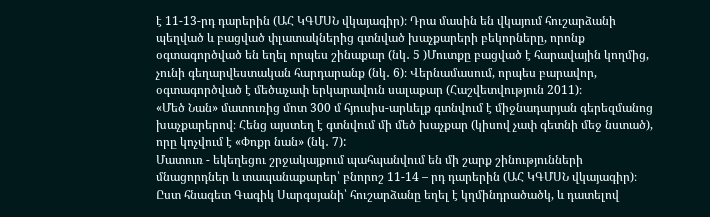է 11-13-րդ դարերին (ԱՀ ԿԳՄՍՆ վկայագիր)։ Դրա մասին են վկայում հուշարձանի պեղված և բացված փլատակներից գտնված խաչքարերի բեկորները, որոնք օգտագործված են եղել որպես շինաքար (նկ․ 5 )Մուտքը բացված է հարավային կողմից, չունի գեղարվեստական հարդարանք (նկ․ 6)։ Վերնամասում, որպես բարավոր, օգտագործված է մեծաչափ երկարավուն սալաքար (Հաշվետվություն 2011)։
«Մեծ Նան» մատուռից մոտ 300 մ հյուսիս-արևելք գտնվում է միջնադարյան գերեզմանոց խաչքարերով։ Հենց այստեղ է գտնվում մի մեծ խաչքար (կիսով չափ գետնի մեջ նստած), որը կոչվում է «Փոքր նան» (նկ․ 7):
Մատուռ - եկեղեցու շրջակայքում պահպանվում են մի շարք շինությունների մնացորդներ և տապանաքարեր՝ բնորոշ 11-14 – րդ դարերին (ԱՀ ԿԳՄՍՆ վկայագիր)։ Ըստ հնագետ Գագիկ Սարգսյանի՝ հուշարձանը եղել է կղմինդրածածկ, և դատելով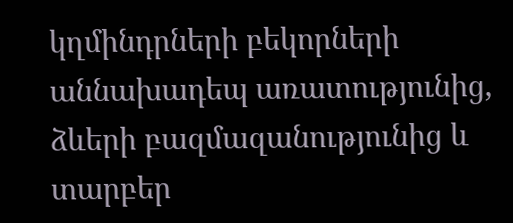կղմինդրների բեկորների աննախադեպ առատությունից, ձևերի բազմազանությունից և տարբեր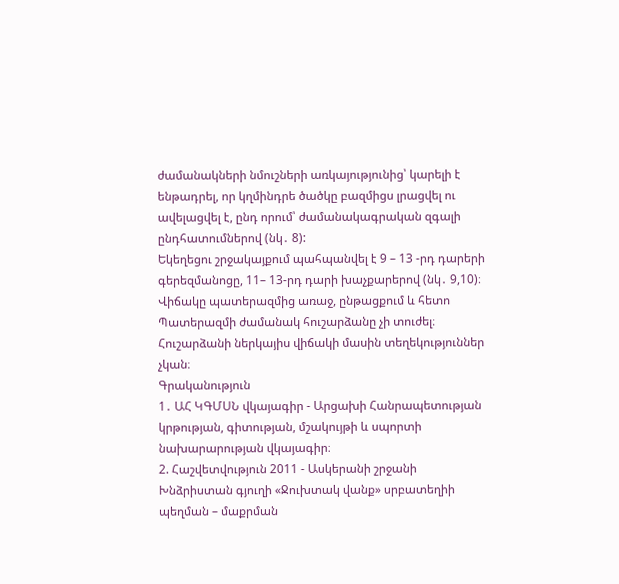ժամանակների նմուշների առկայությունից՝ կարելի է ենթադրել, որ կղմինդրե ծածկը բազմիցս լրացվել ու ավելացվել է, ընդ որում՝ ժամանակագրական զգալի ընդհատումներով (նկ․ 8):
Եկեղեցու շրջակայքում պահպանվել է 9 – 13 -րդ դարերի գերեզմանոցը, 11– 13-րդ դարի խաչքարերով (նկ․ 9,10)։
Վիճակը պատերազմից առաջ, ընթացքում և հետո
Պատերազմի ժամանակ հուշարձանը չի տուժել։ Հուշարձանի ներկայիս վիճակի մասին տեղեկություններ չկան։
Գրականություն
1․ ԱՀ ԿԳՄՍՆ վկայագիր - Արցախի Հանրապետության կրթության, գիտության, մշակույթի և սպորտի նախարարության վկայագիր։
2. Հաշվետվություն 2011 - Ասկերանի շրջանի Խնձրիստան գյուղի «Ջուխտակ վանք» սրբատեղիի պեղման – մաքրման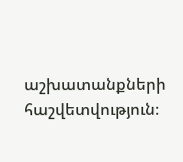աշխատանքների հաշվետվություն։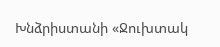Խնձրիստանի «Ջուխտակ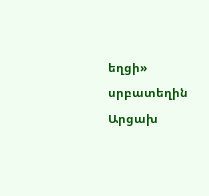եղցի» սրբատեղին
Արցախ